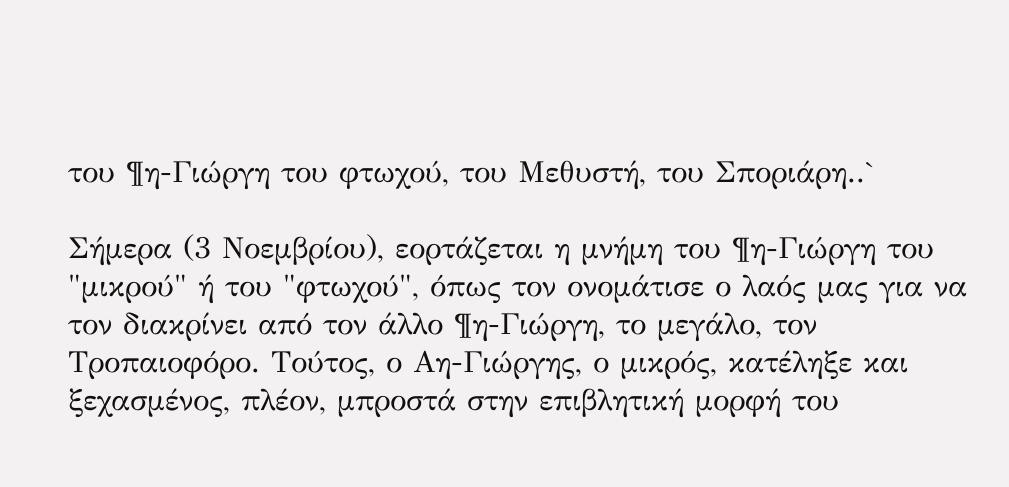του ¶η-Γιώργη του φτωχού, του Μεθυστή, του Σποριάρη..`

Σήμερα (3 Νοεμβρίου), εορτάζεται η μνήμη του ¶η-Γιώργη του "μικρού" ή του "φτωχού", όπως τον ονομάτισε ο λαός μας για να τον διακρίνει από τον άλλο ¶η-Γιώργη, το μεγάλο, τον Τροπαιοφόρο. Τούτος, ο Αη-Γιώργης, ο μικρός, κατέληξε και ξεχασμένος, πλέον, μπροστά στην επιβλητική μορφή του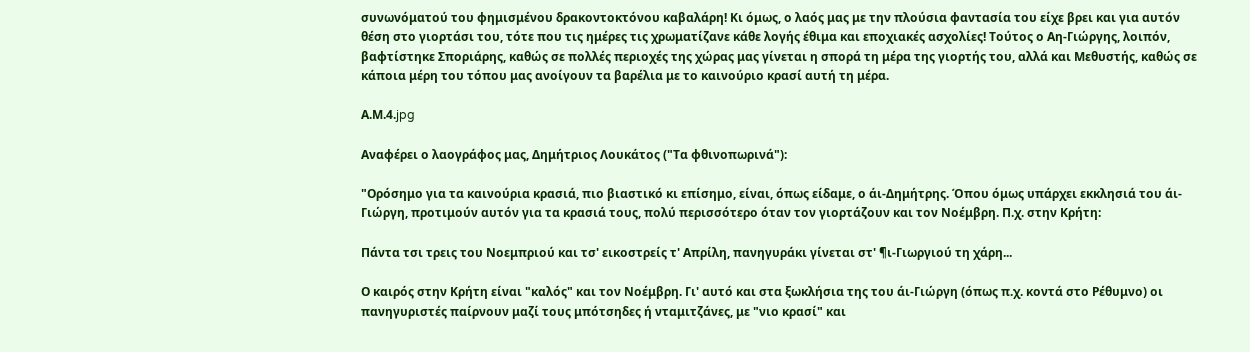συνωνόματού του φημισμένου δρακοντοκτόνου καβαλάρη! Κι όμως, ο λαός μας με την πλούσια φαντασία του είχε βρει και για αυτόν θέση στο γιορτάσι του, τότε που τις ημέρες τις χρωματίζανε κάθε λογής έθιμα και εποχιακές ασχολίες! Τούτος ο Αη-Γιώργης, λοιπόν, βαφτίστηκε Σποριάρης, καθώς σε πολλές περιοχές της χώρας μας γίνεται η σπορά τη μέρα της γιορτής του, αλλά και Μεθυστής, καθώς σε κάποια μέρη του τόπου μας ανοίγουν τα βαρέλια με το καινούριο κρασί αυτή τη μέρα.

Α.Μ.4.jpg

Αναφέρει ο λαογράφος μας, Δημήτριος Λουκάτος ("Τα φθινοπωρινά"):

"Ορόσημο για τα καινούρια κρασιά, πιο βιαστικό κι επίσημο, είναι, όπως είδαμε, ο άι-Δημήτρης. Όπου όμως υπάρχει εκκλησιά του άι-Γιώργη, προτιμούν αυτόν για τα κρασιά τους, πολύ περισσότερο όταν τον γιορτάζουν και τον Νοέμβρη. Π.χ. στην Κρήτη:

Πάντα τσι τρεις του Νοεμπριού και τσ' εικοστρείς τ' Απρίλη, πανηγυράκι γίνεται στ' ¶ι-Γιωργιού τη χάρη...

Ο καιρός στην Κρήτη είναι "καλός" και τον Νοέμβρη. Γι' αυτό και στα ξωκλήσια της του άι-Γιώργη (όπως π.χ. κοντά στο Ρέθυμνο) οι πανηγυριστές παίρνουν μαζί τους μπότσηδες ή νταμιτζάνες, με "νιο κρασί" και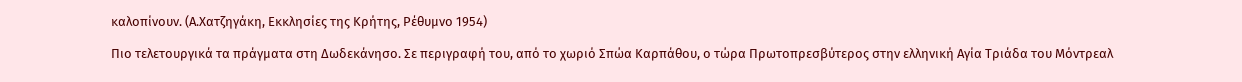καλοπίνουν. (Α.Χατζηγάκη, Εκκλησίες της Κρήτης, Ρέθυμνο 1954)

Πιο τελετουργικά τα πράγματα στη Δωδεκάνησο. Σε περιγραφή του, από το χωριό Σπώα Καρπάθου, ο τώρα Πρωτοπρεσβύτερος στην ελληνική Αγία Τριάδα του Μόντρεαλ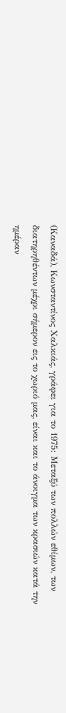(Καναδά), Κωνσταντίνος Χαλκιάς, γράφει για το 1975: Μεταξύ των πολλών εθίμων, των διατηρηθέντων μέχρι σήμερον εις το χωριό μας, είναι και το άνοιγμα των κρασιών κατά την ημέραν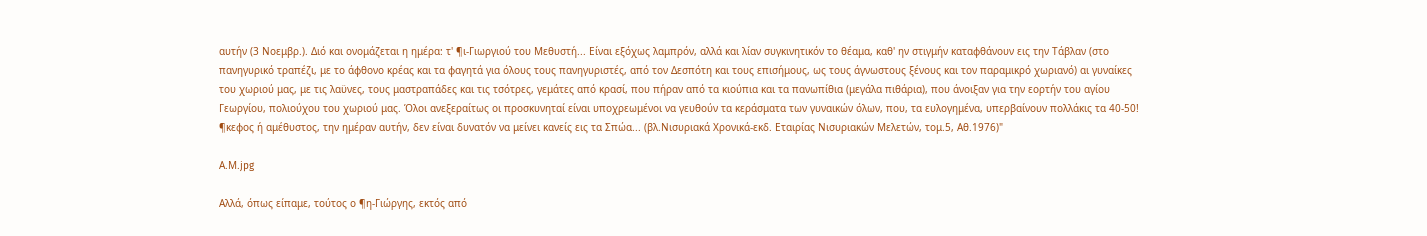αυτήν (3 Νοεμβρ.). Διό και ονομάζεται η ημέρα: τ' ¶ι-Γιωργιού του Μεθυστή... Είναι εξόχως λαμπρόν, αλλά και λίαν συγκινητικόν το θέαμα, καθ' ην στιγμήν καταφθάνουν εις την Τάβλαν (στο πανηγυρικό τραπέζι, με το άφθονο κρέας και τα φαγητά για όλους τους πανηγυριστές, από τον Δεσπότη και τους επισήμους, ως τους άγνωστους ξένους και τον παραμικρό χωριανό) αι γυναίκες του χωριού μας, με τις λαϋνες, τους μαστραπάδες και τις τσότρες, γεμάτες από κρασί, που πήραν από τα κιούπια και τα πανωπίθια (μεγάλα πιθάρια), που άνοιξαν για την εορτήν του αγίου Γεωργίου, πολιούχου του χωριού μας. Όλοι ανεξεραίτως οι προσκυνηταί είναι υποχρεωμένοι να γευθούν τα κεράσματα των γυναικών όλων, που, τα ευλογημένα, υπερβαίνουν πολλάκις τα 40-50! ¶κεφος ή αμέθυστος, την ημέραν αυτήν, δεν είναι δυνατόν να μείνει κανείς εις τα Σπώα... (βλ.Νισυριακά Χρονικά-εκδ. Εταιρίας Νισυριακών Μελετών, τομ.5, Αθ.1976)"

Α.Μ.jpg

Αλλά, όπως είπαμε, τούτος ο ¶η-Γιώργης, εκτός από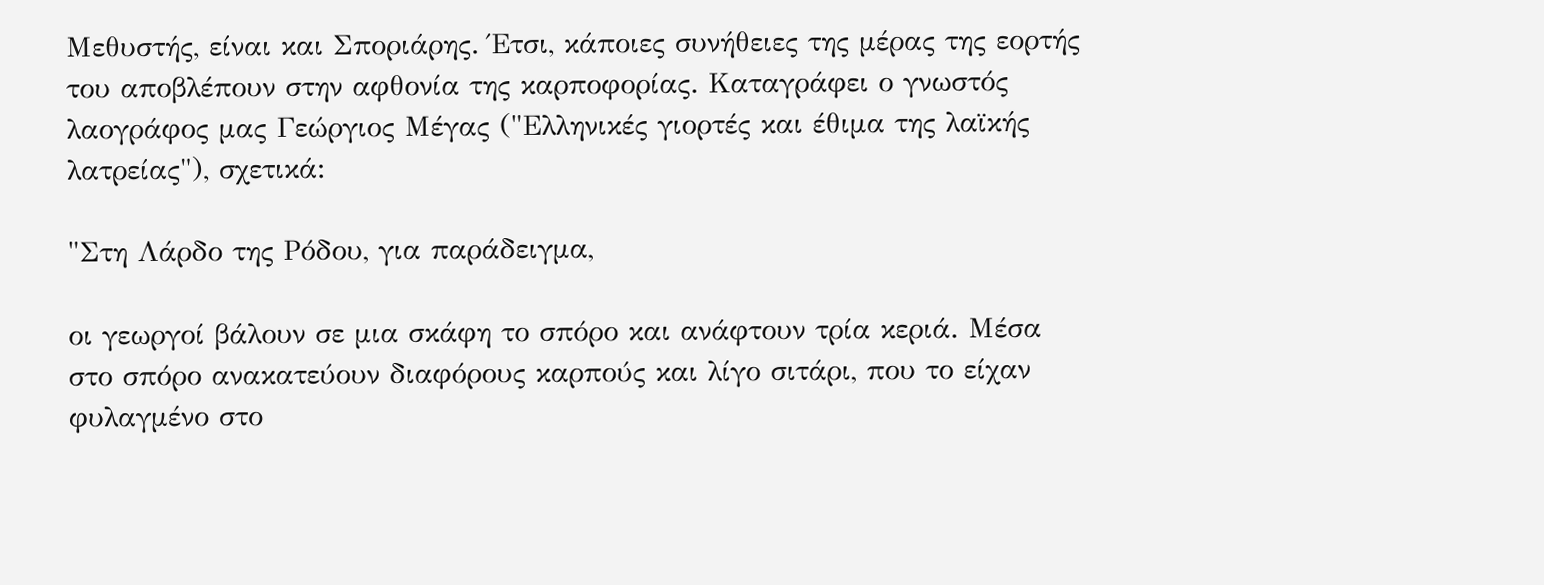Μεθυστής, είναι και Σποριάρης. Έτσι, κάποιες συνήθειες της μέρας της εορτής του αποβλέπουν στην αφθονία της καρποφορίας. Καταγράφει ο γνωστός λαογράφος μας Γεώργιος Μέγας ("Ελληνικές γιορτές και έθιμα της λαϊκής λατρείας"), σχετικά:

"Στη Λάρδο της Ρόδου, για παράδειγμα,

οι γεωργοί βάλουν σε μια σκάφη το σπόρο και ανάφτουν τρία κεριά. Μέσα στο σπόρο ανακατεύουν διαφόρους καρπούς και λίγο σιτάρι, που το είχαν φυλαγμένο στο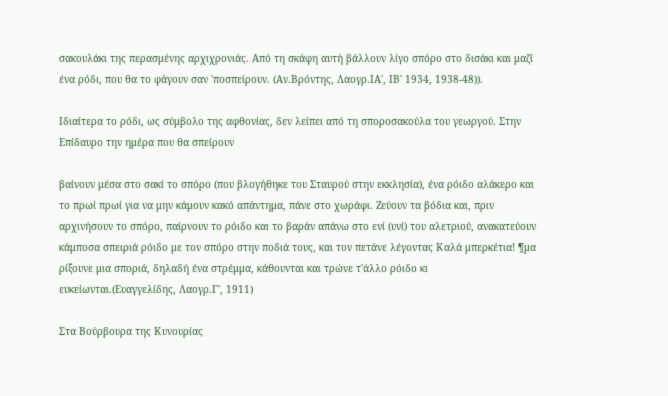σακουλάκι της περασμένης αρχιχρονιάς. Από τη σκάφη αυτή βάλλουν λίγο σπόρο στο δισάκι και μαζί ένα ρόδι, που θα το φάγουν σαν 'ποσπείρουν. (Αν.Βρόντης, Λαογρ.ΙΑ', ΙΒ' 1934, 1938-48)).

Ιδιαίτερα το ρόδι, ως σύμβολο της αφθονίας, δεν λείπει από τη σποροσακούλα του γεωργού. Στην Επίδαυρο την ημέρα που θα σπείρουν

βαίνουν μέσα στο σακί το σπόρο (που βλογήθηκε του Σταυρού στην εκκλησία), ένα ρόιδο αλάκερο και το πρωί πρωί για να μην κάμουν κακό απάντημα, πάνε στο χωράφι. Ζεύουν τα βόδια και, πριν αρχινήσουν το σπόρο, παίρνουν το ρόιδο και το βαράν απάνω στο ενί (υνί) του αλετριού, ανακατεύουν κάμποσα σπειριά ρόιδο με τον σπόρο στην ποδιά τους, και τον πετάνε λέγοντας Καλά μπερκέτια! ¶μα ρίξουνε μια σποριά, δηλαδή ένα στρέμμα, κάθουνται και τρώνε τ'άλλο ρόιδο κι ευκείωνται.(Ευαγγελίδης, Λαογρ.Γ', 1911)

Στα Βούρβουρα της Κυνουρίας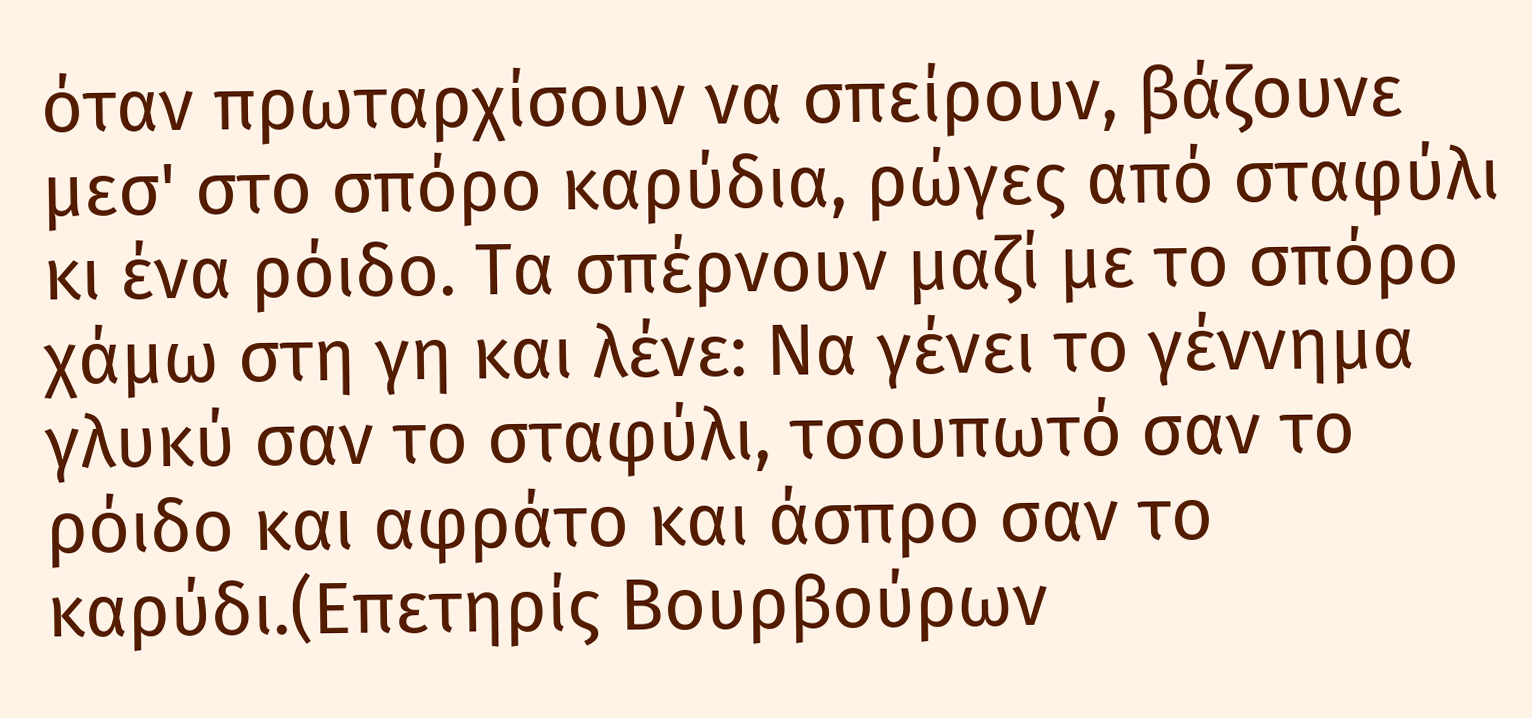όταν πρωταρχίσουν να σπείρουν, βάζουνε μεσ' στο σπόρο καρύδια, ρώγες από σταφύλι κι ένα ρόιδο. Τα σπέρνουν μαζί με το σπόρο χάμω στη γη και λένε: Να γένει το γέννημα γλυκύ σαν το σταφύλι, τσουπωτό σαν το ρόιδο και αφράτο και άσπρο σαν το καρύδι.(Επετηρίς Βουρβούρων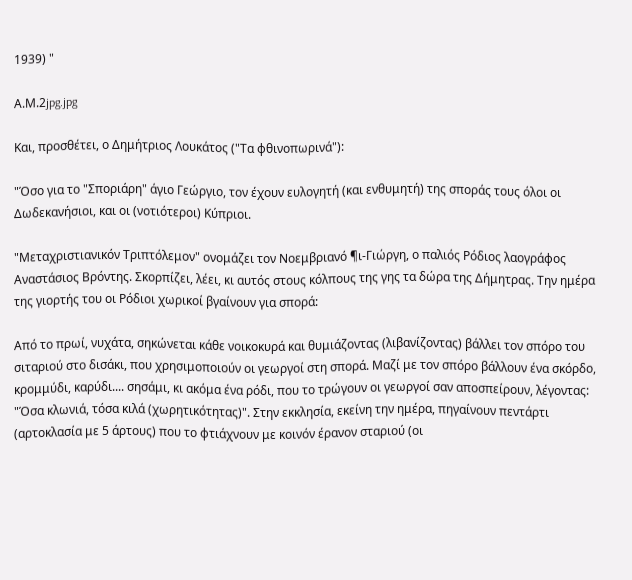1939) "

Α.Μ.2jpg.jpg

Και, προσθέτει, ο Δημήτριος Λουκάτος ("Τα φθινοπωρινά"):

"Όσο για το "Σποριάρη" άγιο Γεώργιο, τον έχουν ευλογητή (και ενθυμητή) της σποράς τους όλοι οι Δωδεκανήσιοι, και οι (νοτιότεροι) Κύπριοι.

"Μεταχριστιανικόν Τριπτόλεμον" ονομάζει τον Νοεμβριανό ¶ι-Γιώργη, ο παλιός Ρόδιος λαογράφος Αναστάσιος Βρόντης. Σκορπίζει, λέει, κι αυτός στους κόλπους της γης τα δώρα της Δήμητρας. Την ημέρα της γιορτής του οι Ρόδιοι χωρικοί βγαίνουν για σπορά:

Από το πρωί, νυχάτα, σηκώνεται κάθε νοικοκυρά και θυμιάζοντας (λιβανίζοντας) βάλλει τον σπόρο του σιταριού στο δισάκι, που χρησιμοποιούν οι γεωργοί στη σπορά. Μαζί με τον σπόρο βάλλουν ένα σκόρδο, κρομμύδι, καρύδι.... σησάμι, κι ακόμα ένα ρόδι, που το τρώγουν οι γεωργοί σαν αποσπείρουν, λέγοντας: "Όσα κλωνιά, τόσα κιλά (χωρητικότητας)". Στην εκκλησία, εκείνη την ημέρα, πηγαίνουν πεντάρτι (αρτοκλασία με 5 άρτους) που το φτιάχνουν με κοινόν έρανον σταριού (οι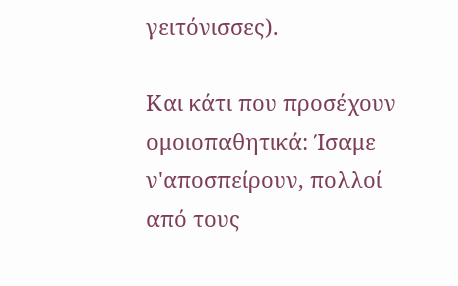γειτόνισσες).

Και κάτι που προσέχουν ομοιοπαθητικά: Ίσαμε ν'αποσπείρουν, πολλοί από τους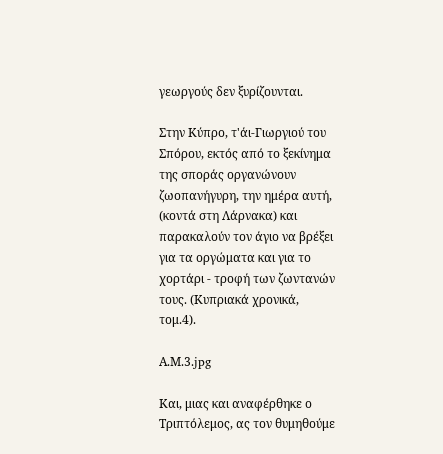γεωργούς δεν ξυρίζουνται.

Στην Κύπρο, τ'άι-Γιωργιού του Σπόρου, εκτός από το ξεκίνημα της σποράς οργανώνουν ζωοπανήγυρη, την ημέρα αυτή, (κοντά στη Λάρνακα) και παρακαλούν τον άγιο να βρέξει για τα οργώματα και για το χορτάρι - τροφή των ζωντανών τους. (Κυπριακά χρονικά, τομ.4).

Α.Μ.3.jpg

Και, μιας και αναφέρθηκε ο Τριπτόλεμος, ας τον θυμηθούμε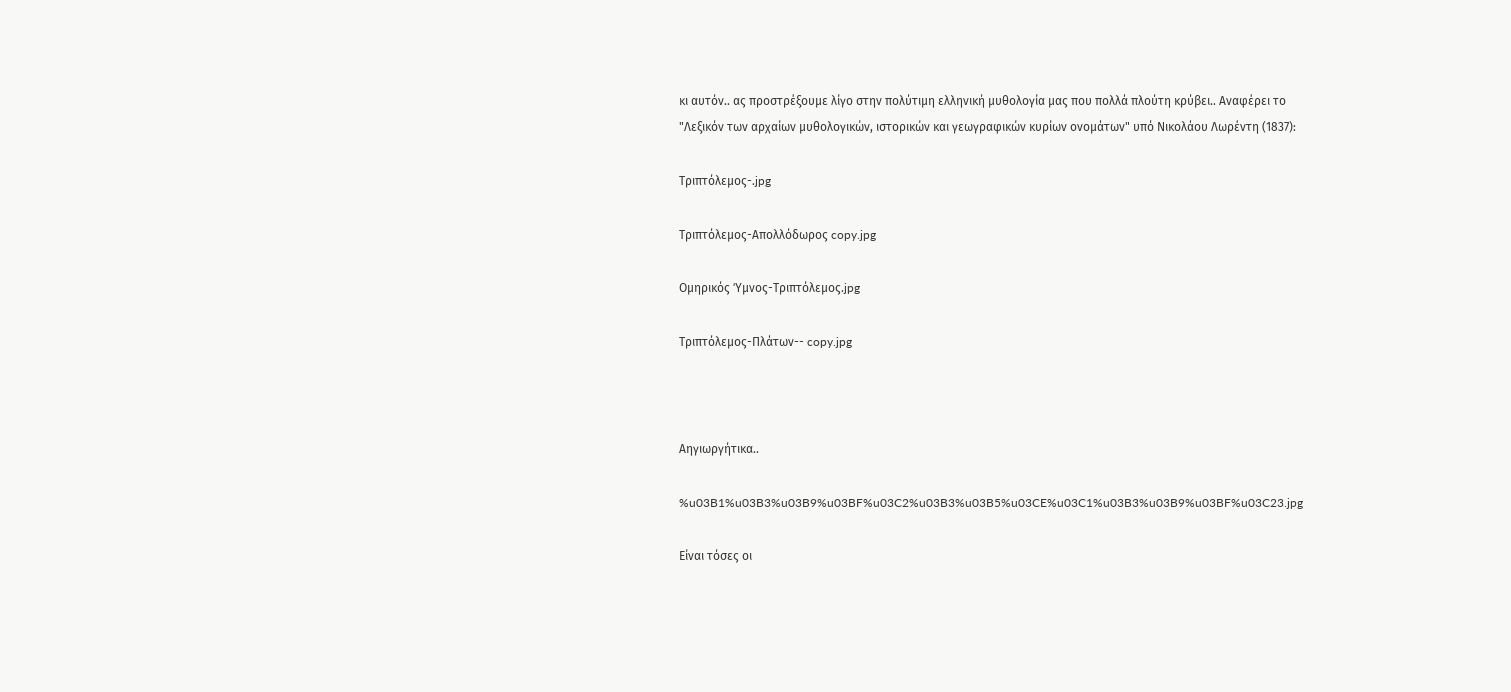κι αυτόν.. ας προστρέξουμε λίγο στην πολύτιμη ελληνική μυθολογία μας που πολλά πλούτη κρύβει.. Αναφέρει το "Λεξικόν των αρχαίων μυθολογικών, ιστορικών και γεωγραφικών κυρίων ονομάτων" υπό Νικολάου Λωρέντη (1837):

Τριπτόλεμος-.jpg

Τριπτόλεμος-Απολλόδωρος copy.jpg

Ομηρικός Ύμνος-Τριπτόλεμος.jpg

Τριπτόλεμος-Πλάτων-- copy.jpg



Αηγιωργήτικα..

%u03B1%u03B3%u03B9%u03BF%u03C2%u03B3%u03B5%u03CE%u03C1%u03B3%u03B9%u03BF%u03C23.jpg

Είναι τόσες οι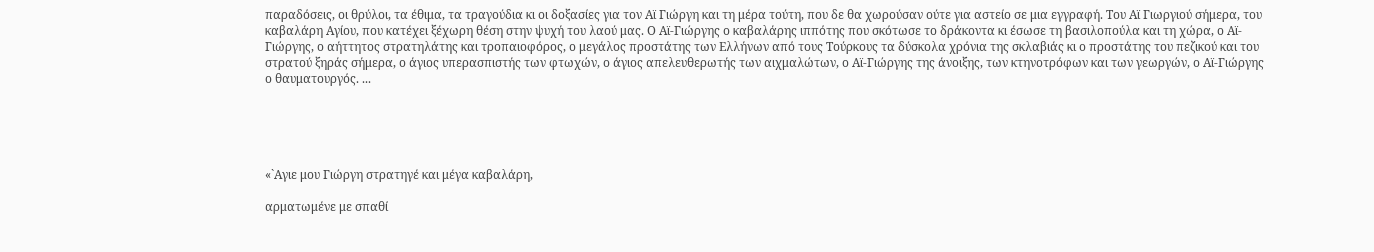παραδόσεις, οι θρύλοι, τα έθιμα, τα τραγούδια κι οι δοξασίες για τον Αϊ Γιώργη και τη μέρα τούτη, που δε θα χωρούσαν ούτε για αστείο σε μια εγγραφή. Του Αϊ Γιωργιού σήμερα, του καβαλάρη Αγίου, που κατέχει ξέχωρη θέση στην ψυχή του λαού μας. Ο Αϊ-Γιώργης ο καβαλάρης ιππότης που σκότωσε το δράκοντα κι έσωσε τη βασιλοπούλα και τη χώρα, ο Αϊ-Γιώργης, ο αήττητος στρατηλάτης και τροπαιοφόρος, ο μεγάλος προστάτης των Ελλήνων από τους Τούρκους τα δύσκολα χρόνια της σκλαβιάς κι ο προστάτης του πεζικού και του στρατού ξηράς σήμερα, ο άγιος υπερασπιστής των φτωχών, ο άγιος απελευθερωτής των αιχμαλώτων, ο Αϊ-Γιώργης της άνοιξης, των κτηνοτρόφων και των γεωργών, ο Αϊ-Γιώργης ο θαυματουργός. ...





«`Αγιε μου Γιώργη στρατηγέ και μέγα καβαλάρη,

αρματωμένε με σπαθί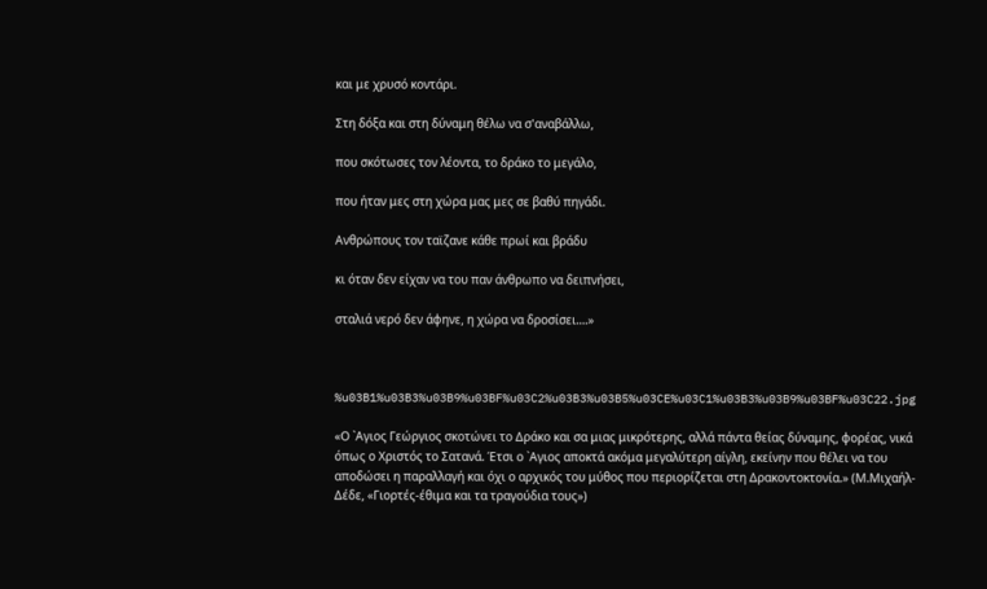και με χρυσό κοντάρι.

Στη δόξα και στη δύναμη θέλω να σ'αναβάλλω,

που σκότωσες τον λέοντα, το δράκο το μεγάλο,

που ήταν μες στη χώρα μας μες σε βαθύ πηγάδι.

Ανθρώπους τον ταϊζανε κάθε πρωί και βράδυ

κι όταν δεν είχαν να του παν άνθρωπο να δειπνήσει,

σταλιά νερό δεν άφηνε, η χώρα να δροσίσει....»



%u03B1%u03B3%u03B9%u03BF%u03C2%u03B3%u03B5%u03CE%u03C1%u03B3%u03B9%u03BF%u03C22.jpg

«Ο `Αγιος Γεώργιος σκοτώνει το Δράκο και σα μιας μικρότερης, αλλά πάντα θείας δύναμης, φορέας, νικά όπως ο Χριστός το Σατανά. Έτσι ο `Αγιος αποκτά ακόμα μεγαλύτερη αίγλη, εκείνην που θέλει να του αποδώσει η παραλλαγή και όχι ο αρχικός του μύθος που περιορίζεται στη Δρακοντοκτονία.» (Μ.Μιχαήλ-Δέδε, «Γιορτές-έθιμα και τα τραγούδια τους»)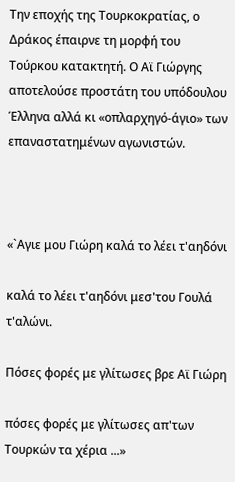Την εποχής της Τουρκοκρατίας, ο Δράκος έπαιρνε τη μορφή του Τούρκου κατακτητή. Ο Αϊ Γιώργης αποτελούσε προστάτη του υπόδουλου Έλληνα αλλά κι «οπλαρχηγό-άγιο» των επαναστατημένων αγωνιστών.



«`Αγιε μου Γιώρη καλά το λέει τ'αηδόνι

καλά το λέει τ'αηδόνι μεσ'του Γουλά τ'αλώνι.

Πόσες φορές με γλίτωσες βρε Αϊ Γιώρη

πόσες φορές με γλίτωσες απ'των Τουρκών τα χέρια ...»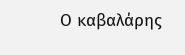Ο καβαλάρης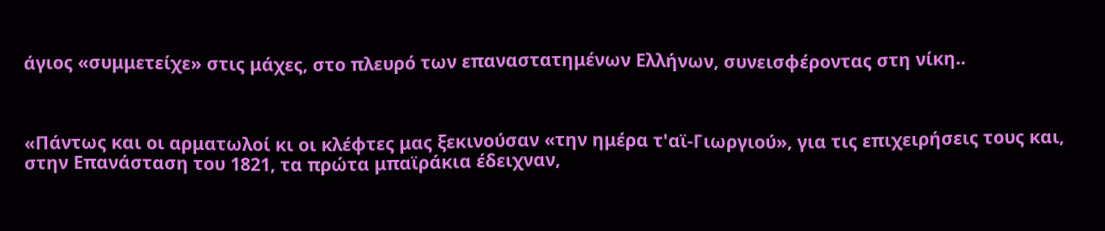άγιος «συμμετείχε» στις μάχες, στο πλευρό των επαναστατημένων Ελλήνων, συνεισφέροντας στη νίκη..



«Πάντως και οι αρματωλοί κι οι κλέφτες μας ξεκινούσαν «την ημέρα τ'αϊ-Γιωργιού», για τις επιχειρήσεις τους και, στην Επανάσταση του 1821, τα πρώτα μπαϊράκια έδειχναν,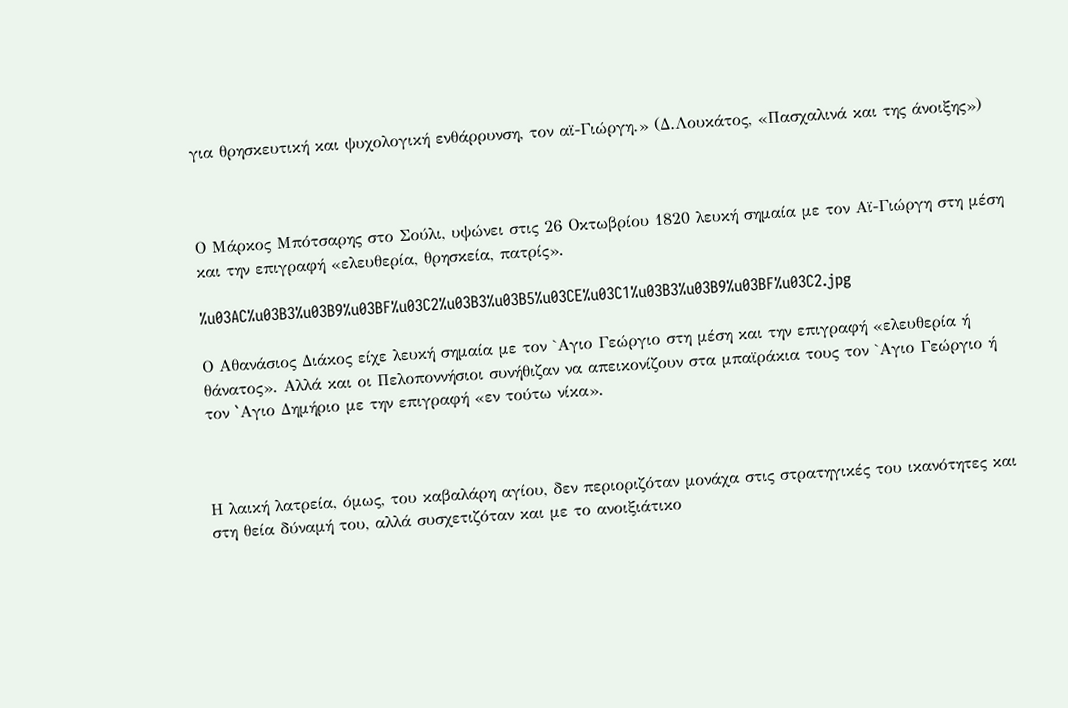για θρησκευτική και ψυχολογική ενθάρρυνση, τον αϊ-Γιώργη.» (Δ.Λουκάτος, «Πασχαλινά και της άνοιξης»)



Ο Μάρκος Μπότσαρης στο Σούλι, υψώνει στις 26 Οκτωβρίου 1820 λευκή σημαία με τον Αϊ-Γιώργη στη μέση και την επιγραφή «ελευθερία, θρησκεία, πατρίς».

%u03AC%u03B3%u03B9%u03BF%u03C2%u03B3%u03B5%u03CE%u03C1%u03B3%u03B9%u03BF%u03C2.jpg

Ο Αθανάσιος Διάκος είχε λευκή σημαία με τον `Αγιο Γεώργιο στη μέση και την επιγραφή «ελευθερία ή θάνατος». Αλλά και οι Πελοποννήσιοι συνήθιζαν να απεικονίζουν στα μπαϊράκια τους τον `Αγιο Γεώργιο ή τον `Aγιο Δημήριο με την επιγραφή «εν τούτω νίκα».



Η λαική λατρεία, όμως, του καβαλάρη αγίου, δεν περιοριζόταν μονάχα στις στρατηγικές του ικανότητες και στη θεία δύναμή του, αλλά συσχετιζόταν και με το ανοιξιάτικο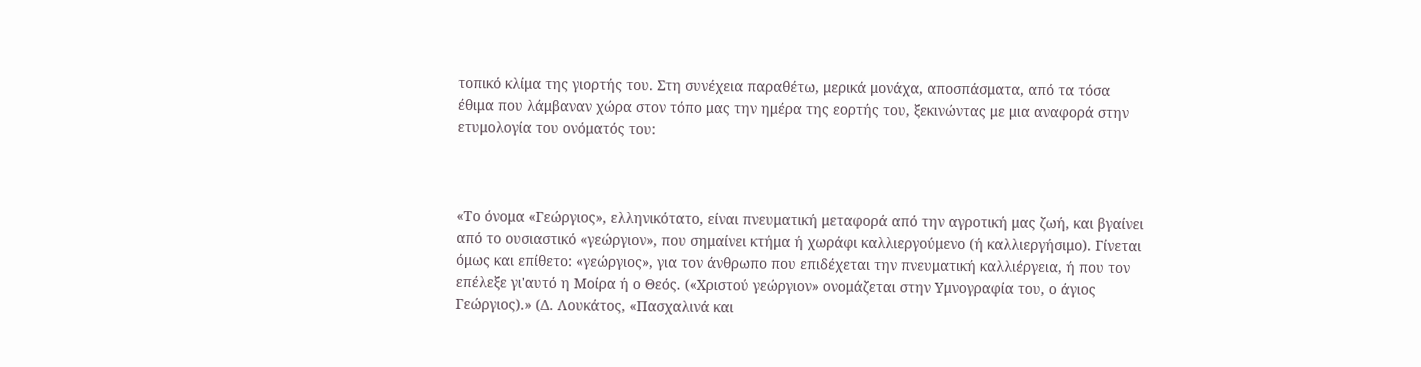τοπικό κλίμα της γιορτής του. Στη συνέχεια παραθέτω, μερικά μονάχα, αποσπάσματα, από τα τόσα έθιμα που λάμβαναν χώρα στον τόπο μας την ημέρα της εορτής του, ξεκινώντας με μια αναφορά στην ετυμολογία του ονόματός του:



«Το όνομα «Γεώργιος», ελληνικότατο, είναι πνευματική μεταφορά από την αγροτική μας ζωή, και βγαίνει από το ουσιαστικό «γεώργιον», που σημαίνει κτήμα ή χωράφι καλλιεργούμενο (ή καλλιεργήσιμο). Γίνεται όμως και επίθετο: «γεώργιος», για τον άνθρωπο που επιδέχεται την πνευματική καλλιέργεια, ή που τον επέλεξε γι'αυτό η Μοίρα ή ο Θεός. («Χριστού γεώργιον» ονομάζεται στην Υμνογραφία του, ο άγιος Γεώργιος).» (Δ. Λουκάτος, «Πασχαλινά και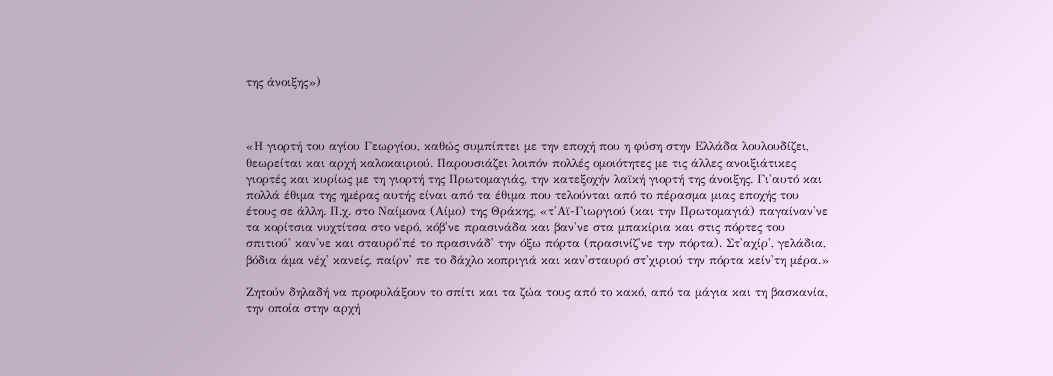της άνοιξης»)



«Η γιορτή του αγίου Γεωργίου, καθώς συμπίπτει με την εποχή που η φύση στην Ελλάδα λουλουδίζει, θεωρείται και αρχή καλοκαιριού. Παρουσιάζει λοιπόν πολλές ομοιότητες με τις άλλες ανοιξιάτικες γιορτές και κυρίως με τη γιορτή της Πρωτομαγιάς, την κατεξοχήν λαϊκή γιορτή της άνοιξης. Γι'αυτό και πολλά έθιμα της ημέρας αυτής είναι από τα έθιμα που τελούνται από το πέρασμα μιας εποχής του έτους σε άλλη. Π.χ. στο Ναίμονα (Αίμο) της Θράκης, «τ'Αϊ-Γιωργιού (και την Πρωτομαγιά) παγαίναν'νε τα κορίτσια νυχτίτσα στο νερό, κόβ'νε πρασινάδα και βαν'νε στα μπακίρια και στις πόρτες του σπιτιού' καν'νε και σταυρό'πέ το πρασινάδ' την όξω πόρτα (πρασινίζ'νε την πόρτα). Στ'αχίρ', γελάδια, βόδια άμα νέχ' κανείς, παίρν' πε το δάχλο κοπριγιά και καν'σταυρό στ'χιριού την πόρτα κείν'τη μέρα.»

Ζητούν δηλαδή να προφυλάξουν το σπίτι και τα ζώα τους από το κακό, από τα μάγια και τη βασκανία, την οποία στην αρχή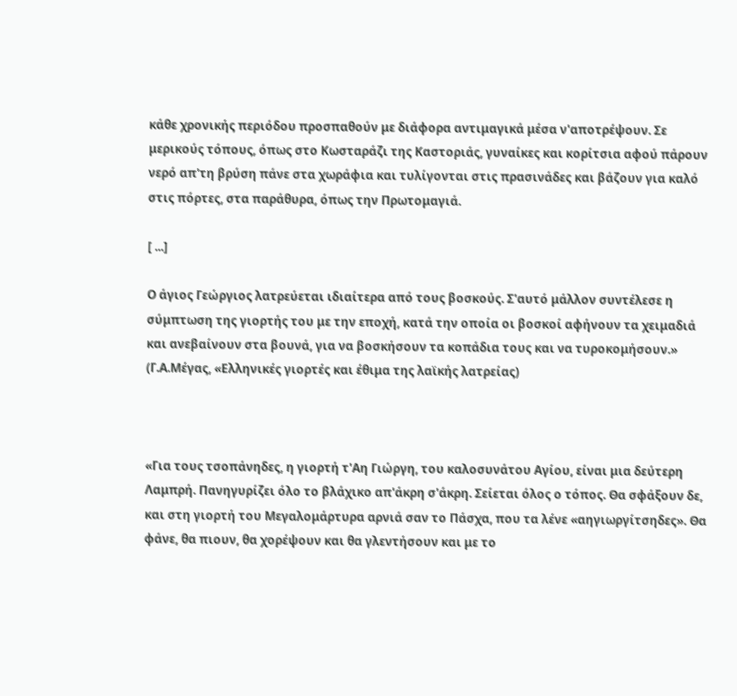κάθε χρονικής περιόδου προσπαθούν με διάφορα αντιμαγικά μέσα ν'αποτρέψουν. Σε μερικούς τόπους, όπως στο Κωσταράζι της Καστοριάς, γυναίκες και κορίτσια αφού πάρουν νερό απ'τη βρύση πάνε στα χωράφια και τυλίγονται στις πρασινάδες και βάζουν για καλό στις πόρτες, στα παράθυρα, όπως την Πρωτομαγιά.

[ ...]

Ο άγιος Γεώργιος λατρεύεται ιδιαίτερα από τους βοσκούς. Σ'αυτό μάλλον συντέλεσε η σύμπτωση της γιορτής του με την εποχή, κατά την οποία οι βοσκοί αφήνουν τα χειμαδιά και ανεβαίνουν στα βουνά, για να βοσκήσουν τα κοπάδια τους και να τυροκομήσουν.» (Γ.Α.Μέγας, «Ελληνικές γιορτές και έθιμα της λαϊκής λατρείας)



«Για τους τσοπάνηδες, η γιορτή τ'Αη Γιώργη, του καλοσυνάτου Αγίου, είναι μια δεύτερη Λαμπρή. Πανηγυρίζει όλο το βλάχικο απ'άκρη σ'άκρη. Σείεται όλος ο τόπος. Θα σφάξουν δε, και στη γιορτή του Μεγαλομάρτυρα αρνιά σαν το Πάσχα, που τα λένε «αηγιωργίτσηδες». Θα φάνε, θα πιουν, θα χορέψουν και θα γλεντήσουν και με το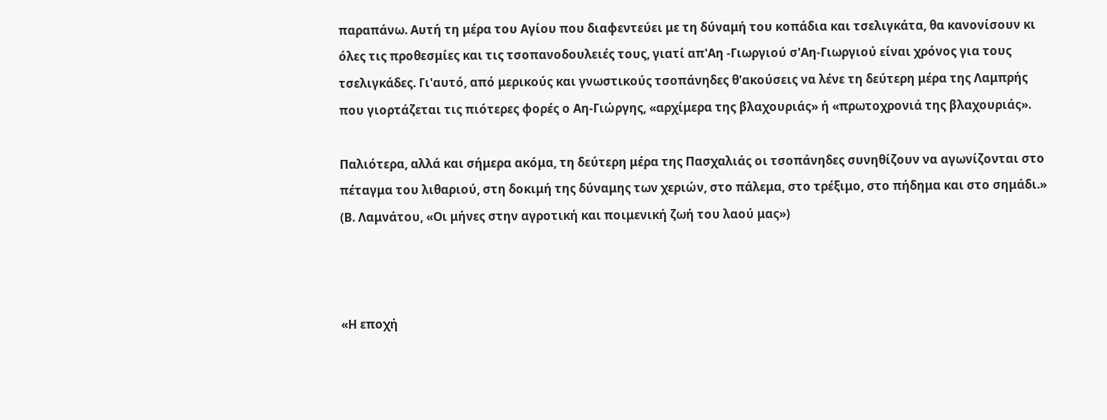παραπάνω. Αυτή τη μέρα του Αγίου που διαφεντεύει με τη δύναμή του κοπάδια και τσελιγκάτα, θα κανονίσουν κι όλες τις προθεσμίες και τις τσοπανοδουλειές τους, γιατί απ'Αη -Γιωργιού σ'Αη-Γιωργιού είναι χρόνος για τους τσελιγκάδες. Γι'αυτό, από μερικούς και γνωστικούς τσοπάνηδες θ'ακούσεις να λένε τη δεύτερη μέρα της Λαμπρής που γιορτάζεται τις πιότερες φορές ο Αη-Γιώργης, «αρχίμερα της βλαχουριάς» ή «πρωτοχρονιά της βλαχουριάς».

Παλιότερα, αλλά και σήμερα ακόμα, τη δεύτερη μέρα της Πασχαλιάς οι τσοπάνηδες συνηθίζουν να αγωνίζονται στο πέταγμα του λιθαριού, στη δοκιμή της δύναμης των χεριών, στο πάλεμα, στο τρέξιμο, στο πήδημα και στο σημάδι.» (Β. Λαμνάτου, «Οι μήνες στην αγροτική και ποιμενική ζωή του λαού μας»)



«Η εποχή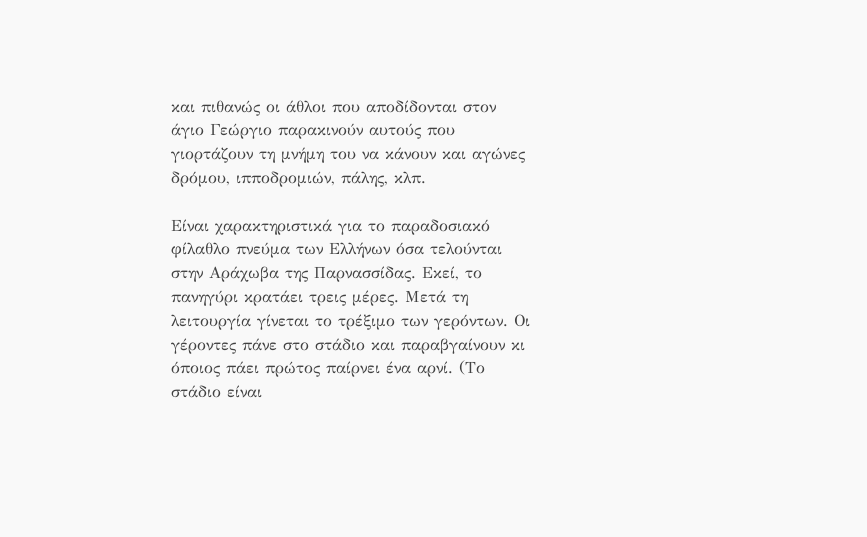και πιθανώς οι άθλοι που αποδίδονται στον άγιο Γεώργιο παρακινούν αυτούς που γιορτάζουν τη μνήμη του να κάνουν και αγώνες δρόμου, ιπποδρομιών, πάλης, κλπ.

Είναι χαρακτηριστικά για το παραδοσιακό φίλαθλο πνεύμα των Ελλήνων όσα τελούνται στην Αράχωβα της Παρνασσίδας. Εκεί, το πανηγύρι κρατάει τρεις μέρες. Μετά τη λειτουργία γίνεται το τρέξιμο των γερόντων. Οι γέροντες πάνε στο στάδιο και παραβγαίνουν κι όποιος πάει πρώτος παίρνει ένα αρνί. (Το στάδιο είναι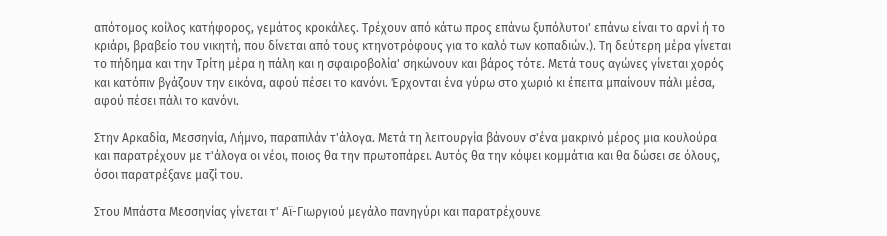απότομος κοίλος κατήφορος, γεμάτος κροκάλες. Τρέχουν από κάτω προς επάνω ξυπόλυτοι' επάνω είναι το αρνί ή το κριάρι, βραβείο του νικητή, που δίνεται από τους κτηνοτρόφους για το καλό των κοπαδιών.). Τη δεύτερη μέρα γίνεται το πήδημα και την Τρίτη μέρα η πάλη και η σφαιροβολία' σηκώνουν και βάρος τότε. Μετά τους αγώνες γίνεται χορός και κατόπιν βγάζουν την εικόνα, αφού πέσει το κανόνι. Έρχονται ένα γύρω στο χωριό κι έπειτα μπαίνουν πάλι μέσα, αφού πέσει πάλι το κανόνι.

Στην Αρκαδία, Μεσσηνία, Λήμνο, παραπιλάν τ'άλογα. Μετά τη λειτουργία βάνουν σ'ένα μακρινό μέρος μια κουλούρα και παρατρέχουν με τ'άλογα οι νέοι, ποιος θα την πρωτοπάρει. Αυτός θα την κόψει κομμάτια και θα δώσει σε όλους, όσοι παρατρέξανε μαζί του.

Στου Μπάστα Μεσσηνίας γίνεται τ' Αϊ-Γιωργιού μεγάλο πανηγύρι και παρατρέχουνε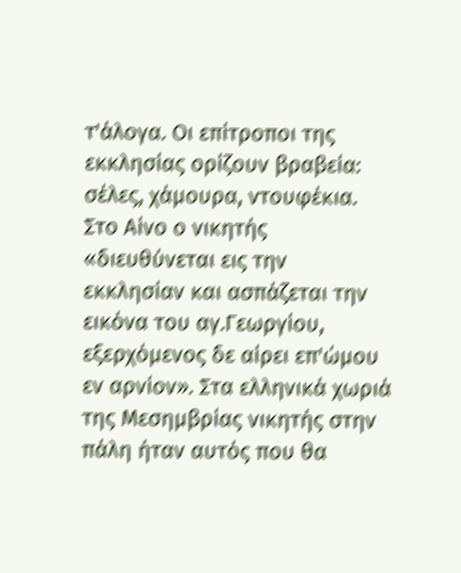τ'άλογα. Οι επίτροποι της εκκλησίας ορίζουν βραβεία: σέλες, χάμουρα, ντουφέκια. Στο Αίνο ο νικητής «διευθύνεται εις την εκκλησίαν και ασπάζεται την εικόνα του αγ.Γεωργίου, εξερχόμενος δε αίρει επ'ώμου εν αρνίον». Στα ελληνικά χωριά της Μεσημβρίας νικητής στην πάλη ήταν αυτός που θα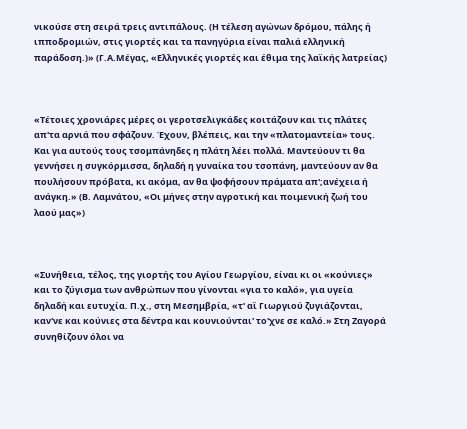νικούσε στη σειρά τρεις αντιπάλους. (Η τέλεση αγώνων δρόμου, πάλης ή ιπποδρομιών, στις γιορτές και τα πανηγύρια είναι παλιά ελληνική παράδοση.)» (Γ.Α.Μέγας, «Ελληνικές γιορτές και έθιμα της λαϊκής λατρείας)



«Τέτοιες χρονιάρες μέρες οι γεροτσελιγκάδες κοιτάζουν και τις πλάτες απ'τα αρνιά που σφάζουν. Έχουν, βλέπεις, και την «πλατομαντεία» τους. Και για αυτούς τους τσομπάνηδες η πλάτη λέει πολλά. Μαντεύουν τι θα γεννήσει η συγκόρμισσα, δηλαδή η γυναίκα του τσοπάνη, μαντεύουν αν θα πουλήσουν πρόβατα, κι ακόμα, αν θα ψοφήσουν πράματα απ';ανέχεια ή ανάγκη.» (Β. Λαμνάτου, «Οι μήνες στην αγροτική και ποιμενική ζωή του λαού μας»)



«Συνήθεια, τέλος, της γιορτής του Αγίου Γεωργίου, είναι κι οι «κούνιες» και το ζύγισμα των ανθρώπων που γίνονται «για το καλό», για υγεία δηλαδή και ευτυχία. Π.χ., στη Μεσημβρία, «τ' αϊ Γιωργιού ζυγιάζονται, καν'νε και κούνιες στα δέντρα και κουνιούνται' το'χνε σε καλό.» Στη Ζαγορά συνηθίζουν όλοι να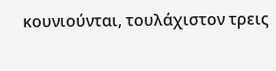κουνιούνται, τουλάχιστον τρεις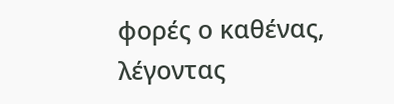φορές ο καθένας, λέγοντας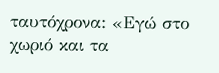ταυτόχρονα: «Εγώ στο χωριό και τα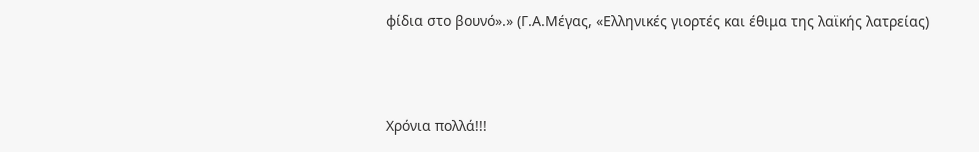φίδια στο βουνό».» (Γ.Α.Μέγας, «Ελληνικές γιορτές και έθιμα της λαϊκής λατρείας)



Χρόνια πολλά!!!